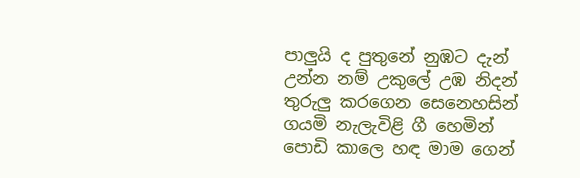පාලුයි ද පුතුනේ නුඹට දැන්
උන්න නම් උකුලේ උඹ නිදන්
තුරුලු කරගෙන සෙනෙහසින්
ගයමි නැලැවිළි ගී හෙමින්
පොඩි කාලෙ හඳ මාම ගෙන්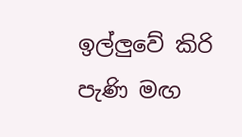ඉල්ලුවේ කිරි පැණි මඟ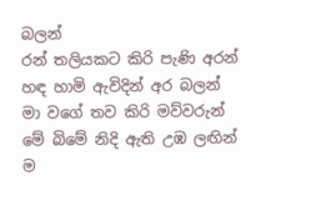බලන්
රන් තලියකට කිරි පැණි අරන්
හඳ හාමි ඇවිදින් අර බලන්
මා වගේ තව කිරි මව්වරුන්
මේ බිමේ නිදි ඇති උඹ ලඟින්
ම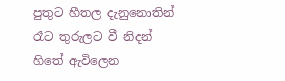පුතුට හීතල දැනුනොතින්
රෑට තුරුලට වී නිදන්
හිතේ ඇවිලෙන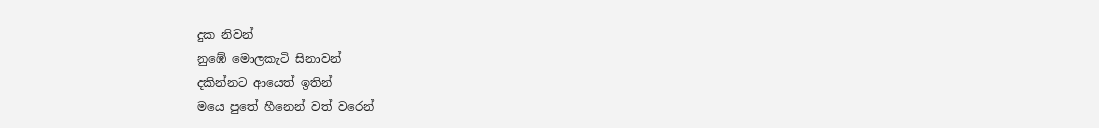දුක නිවන්
නුඹේ මොලකැටි සිනාවන්
දකින්නට ආයෙත් ඉතින්
මයෙ පුතේ හීනෙන් වත් වරෙන්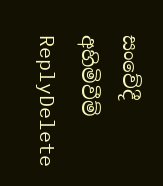සංවේදී අහිමිවීම්
ReplyDelete